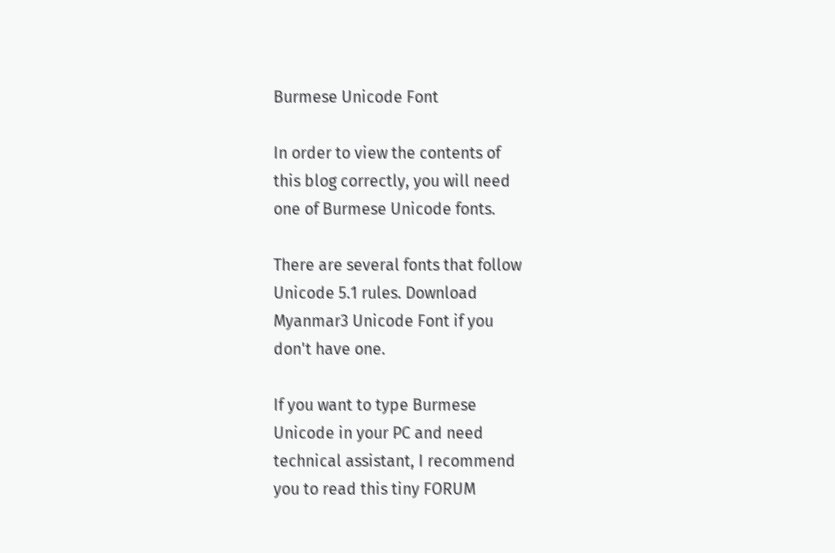Burmese Unicode Font

In order to view the contents of
this blog correctly, you will need
one of Burmese Unicode fonts.

There are several fonts that follow
Unicode 5.1 rules. Download
Myanmar3 Unicode Font if you
don't have one.

If you want to type Burmese
Unicode in your PC and need
technical assistant, I recommend
you to read this tiny FORUM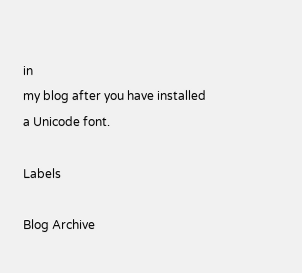in
my blog after you have installed
a Unicode font.

Labels

Blog Archive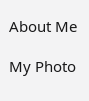About Me

My Photo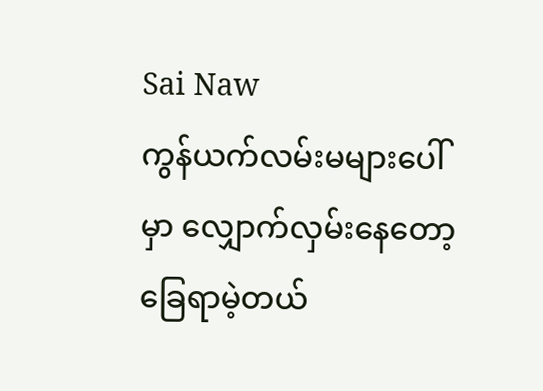Sai Naw
ကွန်ယက်လမ်းမများပေါ်မှာ လျှောက်လှမ်းနေတော့ ခြေရာမဲ့တယ်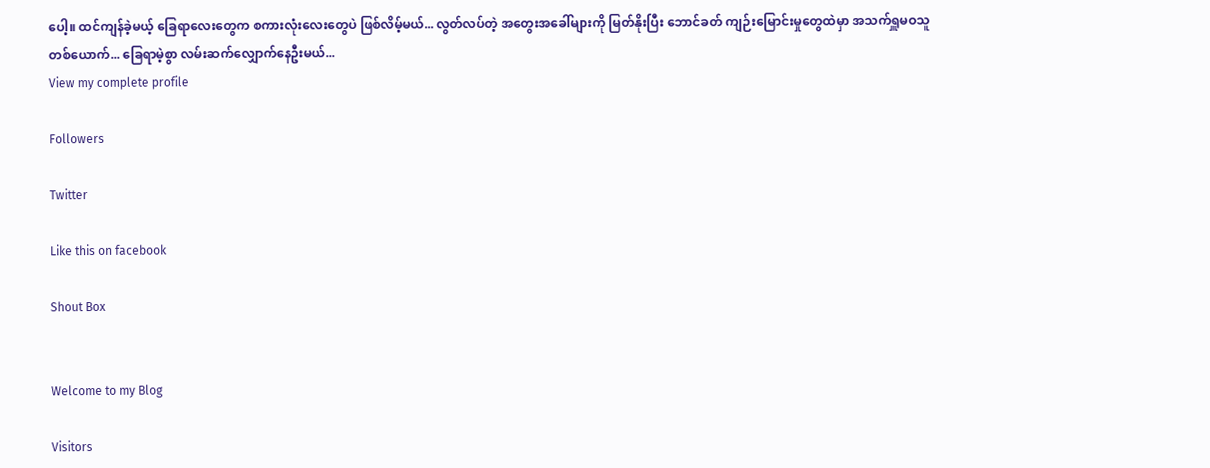ပေါ့။ ထင်ကျန်ခဲ့မယ့် ခြေရာလေးတွေက စကားလုံးလေးတွေပဲ ဖြစ်လိမ့်မယ်... လွတ်လပ်တဲ့ အတွေးအခေါ်များကို မြတ်နိုးပြီး ဘောင်ခတ် ကျဉ်းမြောင်းမှုတွေထဲမှာ အသက်ရှူမဝသူ တစ်ယောက်... ခြေရာမဲ့စွာ လမ်းဆက်လျှောက်နေဦးမယ်...
View my complete profile

Followers

Twitter

Like this on facebook

Shout Box


Welcome to my Blog

Visitors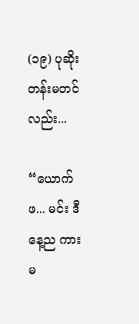(၁၉) ပုဆိုးတန်းမတင်လည်း...

“ယောက်ဖ... မင်း ဒီနေ့ည ကားမ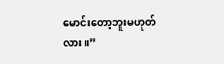မောင်းတော့ဘူးမဟုတ်လား။”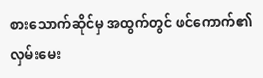စားသောက်ဆိုင်မှ အထွက်တွင် ဖင်ကောက်၏ လှမ်းမေး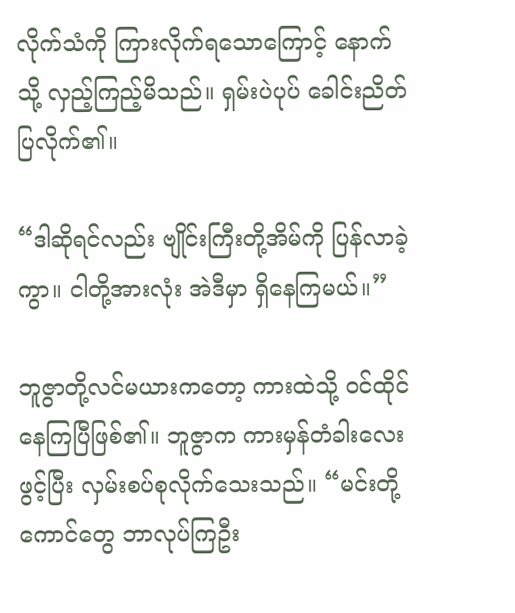လိုက်သံကို ကြားလိုက်ရသောကြောင့် နောက်သို့ လှည့်ကြည့်မိသည်။ ရှမ်းပဲပုပ် ခေါင်းညိတ်ပြလိုက်၏။

“ဒါဆိုရင်လည်း ဗျိုင်းကြီးတို့အိမ်ကို ပြန်လာခဲ့ကွာ။ ငါတို့အားလုံး အဲဒီမှာ ရှိနေကြမယ်။”

ဘူဇွာတို့လင်မယားကတော့ ကားထဲသို့ ဝင်ထိုင်နေကြပြီဖြစ်၏။ ဘူဇွာက ကားမှန်တံခါးလေး ဖွင့်ပြီး လှမ်းစပ်စုလိုက်သေးသည်။ “မင်းတို့ကောင်တွေ ဘာလုပ်ကြဦး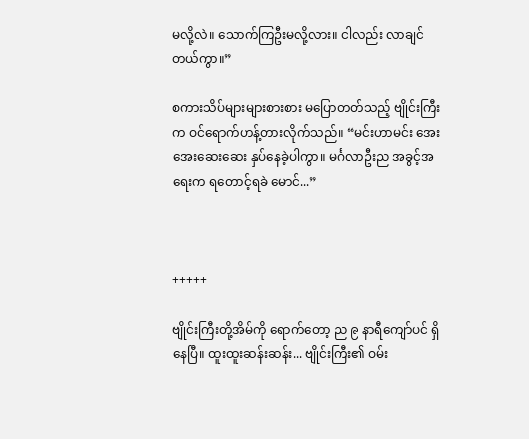မလို့လဲ။ သောက်ကြဦးမလို့လား။ ငါလည်း လာချင်တယ်ကွာ။”

စကားသိပ်များများစားစား မပြောတတ်သည့် ဗျိုင်းကြီးက ဝင်ရောက်ဟန့်တားလိုက်သည်။ “မင်းဟာမင်း အေးအေးဆေးဆေး နှပ်နေခဲ့ပါကွာ။ မင်္ဂလာဦးည အခွင့်အရေးက ရတောင့်ရခဲ မောင်...”



+++++

ဗျိုင်းကြီးတို့အိမ်ကို ရောက်တော့ ည ၉ နာရီကျော်ပင် ရှိနေပြီ။ ထူးထူးဆန်းဆန်း... ဗျိုင်းကြီး၏ ဝမ်း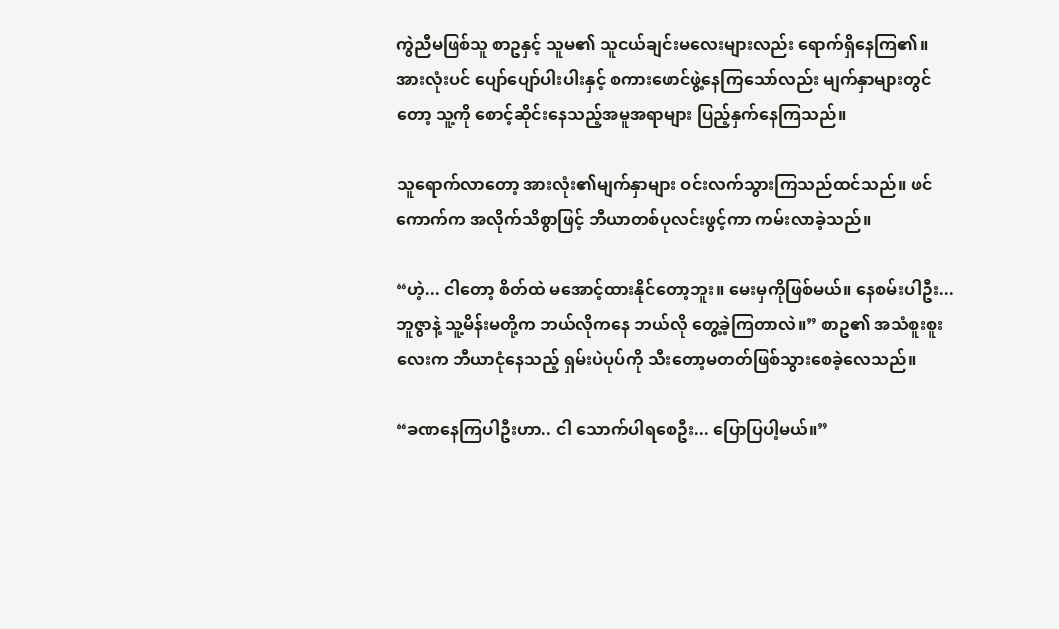ကွဲညီမဖြစ်သူ စာဥနှင့် သူမ၏ သူငယ်ချင်းမလေးများလည်း ရောက်ရှိနေကြ၏။ အားလုံးပင် ပျော်ပျော်ပါးပါးနှင့် စကားဖောင်ဖွဲ့နေကြသော်လည်း မျက်နှာများတွင်တော့ သူ့ကို စောင့်ဆိုင်းနေသည့်အမူအရာများ ပြည့်နှက်နေကြသည်။

သူရောက်လာတော့ အားလုံး၏မျက်နှာများ ဝင်းလက်သွားကြသည်ထင်သည်။ ဖင်ကောက်က အလိုက်သိစွာဖြင့် ဘီယာတစ်ပုလင်းဖွင့်ကာ ကမ်းလာခဲ့သည်။

“ဟဲ့... ငါတော့ စိတ်ထဲ မအောင့်ထားနိုင်တော့ဘူး။ မေးမှကိုဖြစ်မယ်။ နေစမ်းပါဦး... ဘူဇွာနဲ့ သူ့မိန်းမတို့က ဘယ်လိုကနေ ဘယ်လို တွေ့ခဲ့ကြတာလဲ။” စာဥ၏ အသံစူးစူးလေးက ဘီယာငုံနေသည့် ရှမ်းပဲပုပ်ကို သီးတော့မတတ်ဖြစ်သွားစေခဲ့လေသည်။

“ခဏနေကြပါဦးဟာ.. ငါ သောက်ပါရစေဦး... ပြောပြပါ့မယ်။”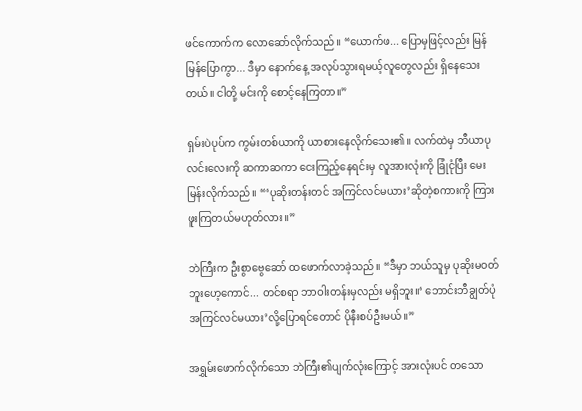ဖင်ကောက်က လောဆော်လိုက်သည်။ “ယောက်ဖ... ပြောမှဖြင့်လည်း မြန်မြန်ပြောကွာ... ဒီမှာ နောက်နေ့ အလုပ်သွားရမယ့်လူတွေလည်း ရှိနေသေးတယ်။ ငါတို့ မင်းကို စောင့်နေကြတာ။”

ရှမ်းပဲပုပ်က ကွမ်းတစ်ယာကို ယာစားနေလိုက်သေး၏။ လက်ထဲမှ ဘီယာပုလင်းလေးကို ဆကာဆကာ ငေးကြည့်နေရင်းမှ လူအားလုံးကို ခြုံငုံပြီး မေးမြန်းလိုက်သည်။ “‘ပုဆိုးတန်းတင် အကြင်လင်မယား’ဆိုတဲ့စကားကို ကြားဖူးကြတယ်မဟုတ်လား။”

ဘဲကြီးက ဦးစွာဗွေဆော် ထဖောက်လာခဲ့သည်။ “ဒီမှာ ဘယ်သူမှ ပုဆိုးမဝတ်ဘူးဟေ့ကောင်... တင်စရာ ဘာဝါးတန်းမှလည်း မရှိဘူး။‘ ဘောင်းဘီချွတ်ပုံအကြင်လင်မယား’လို့ပြောရင်တောင် ပိုနီးစပ်ဦးမယ်။”

အရွှမ်းဖောက်လိုက်သော ဘဲကြီး၏ပျက်လုံးကြောင့် အားလုံးပင် တသော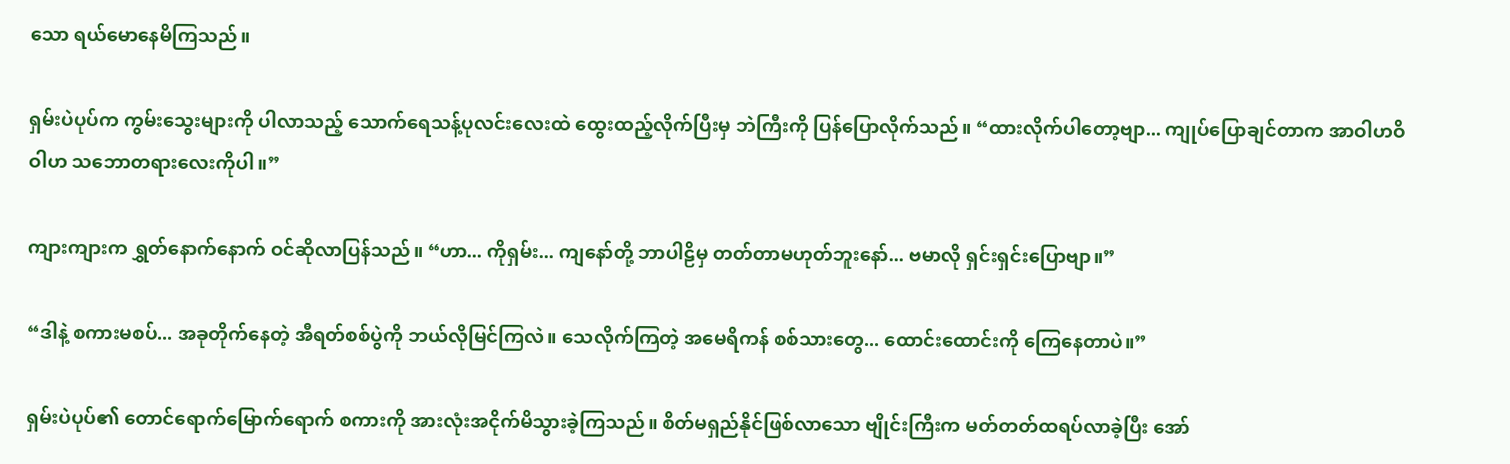သော ရယ်မောနေမိကြသည်။

ရှမ်းပဲပုပ်က ကွမ်းသွေးများကို ပါလာသည့် သောက်ရေသန့်ပုလင်းလေးထဲ ထွေးထည့်လိုက်ပြီးမှ ဘဲကြီးကို ပြန်ပြောလိုက်သည်။ “ထားလိုက်ပါတော့ဗျာ... ကျုပ်ပြောချင်တာက အာဝါဟဝိဝါဟ သဘောတရားလေးကိုပါ။”

ကျားကျားက ရွှတ်နောက်နောက် ဝင်ဆိုလာပြန်သည်။ “ဟာ... ကိုရှမ်း... ကျနော်တို့ ဘာပါဠိမှ တတ်တာမဟုတ်ဘူးနော်... ဗမာလို ရှင်းရှင်းပြောဗျာ။”

“ဒါနဲ့ စကားမစပ်... အခုတိုက်နေတဲ့ အီရတ်စစ်ပွဲကို ဘယ်လိုမြင်ကြလဲ။ သေလိုက်ကြတဲ့ အမေရိကန် စစ်သားတွေ... ထောင်းထောင်းကို ကြေနေတာပဲ။”

ရှမ်းပဲပုပ်၏ တောင်ရောက်မြောက်ရောက် စကားကို အားလုံးအငိုက်မိသွားခဲ့ကြသည်။ စိတ်မရှည်နိုင်ဖြစ်လာသော ဗျိုင်းကြီးက မတ်တတ်ထရပ်လာခဲ့ပြီး အော်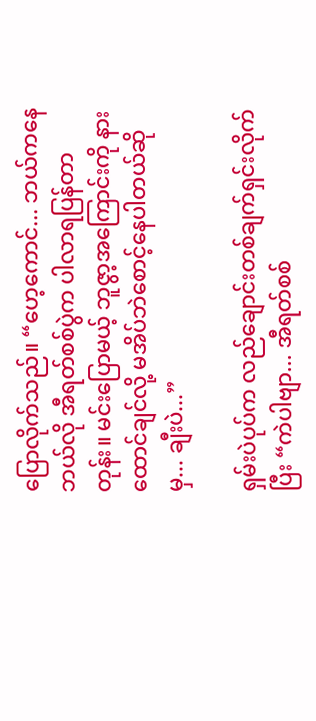ပြောလိုက်သည်။ “ဟေ့ကောင်... ဘယ်ကနေဘယ်လို အီရတ်စစ်ပွဲက ပါလာရပြန်တာတုန်း။ မင်းပြောမယ့် ဘူဇွာ့အကြောင်းကို နားထောင်ချင်လို့ မအိပ်ဘဲစောင့်နေပါတယ်ဆိုမှ... ချီးပဲ...”

ရှမ်းပဲပုပ်က လည်ချောင်းတစ်ချက်ရှင်းလိုက်ပြီး “ကဲပါဗျာ... အီရတ်စစ်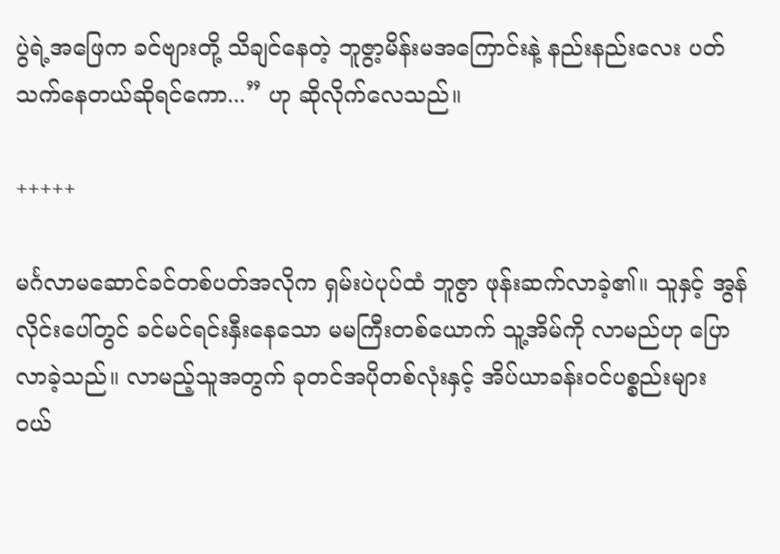ပွဲရဲ့အဖြေက ခင်ဗျားတို့ သိချင်နေတဲ့ ဘူဇွာ့မိန်းမအကြောင်းနဲ့ နည်းနည်းလေး ပတ်သက်နေတယ်ဆိုရင်ကော...” ဟု ဆိုလိုက်လေသည်။

+++++

မင်္ဂလာမဆောင်ခင်တစ်ပတ်အလိုက ရှမ်းပဲပုပ်ထံ ဘူဇွာ ဖုန်းဆက်လာခဲ့၏။ သူနှင့် အွန်လိုင်းပေါ်တွင် ခင်မင်ရင်းနှီးနေသော မမကြီးတစ်ယောက် သူ့အိမ်ကို လာမည်ဟု ပြောလာခဲ့သည်။ လာမည့်သူအတွက် ခုတင်အပိုတစ်လုံးနှင့် အိပ်ယာခန်းဝင်ပစ္စည်းများ ဝယ်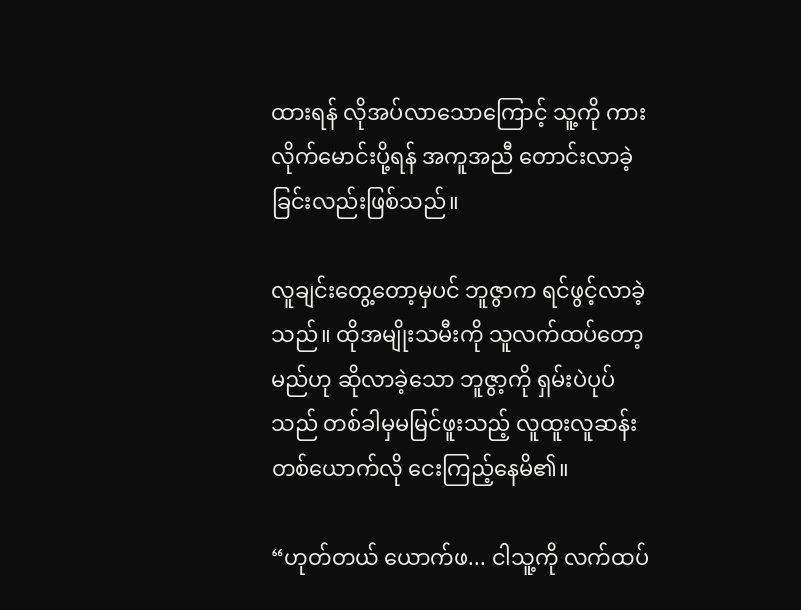ထားရန် လိုအပ်လာသောကြောင့် သူ့ကို ကားလိုက်မောင်းပို့ရန် အကူအညီ တောင်းလာခဲ့ခြင်းလည်းဖြစ်သည်။

လူချင်းတွေ့တော့မှပင် ဘူဇွာက ရင်ဖွင့်လာခဲ့သည်။ ထိုအမျိုးသမီးကို သူလက်ထပ်တော့မည်ဟု ဆိုလာခဲ့သော ဘူဇွာ့ကို ရှမ်းပဲပုပ်သည် တစ်ခါမှမမြင်ဖူးသည့် လူထူးလူဆန်းတစ်ယောက်လို ငေးကြည့်နေမိ၏။

“ဟုတ်တယ် ယောက်ဖ... ငါသူ့ကို လက်ထပ်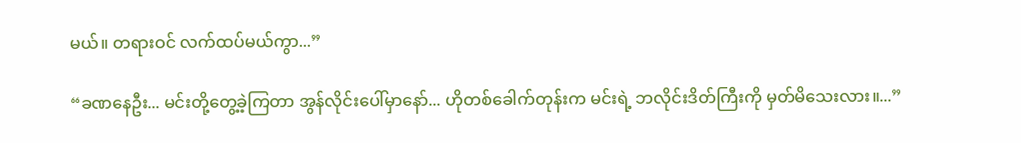မယ်။ တရားဝင် လက်ထပ်မယ်ကွာ...”

“ခဏနေဦး... မင်းတို့တွေ့ခဲ့ကြတာ အွန်လိုင်းပေါ်မှာနော်... ဟိုတစ်ခေါက်တုန်းက မင်းရဲ့ ဘလိုင်းဒိတ်ကြီးကို မှတ်မိသေးလား။...”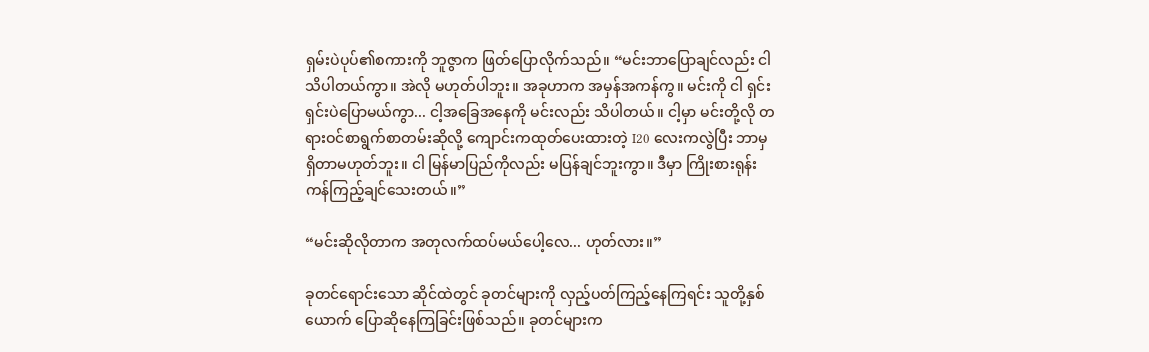ရှမ်းပဲပုပ်၏စကားကို ဘူဇွာက ဖြတ်ပြောလိုက်သည်။ “မင်းဘာပြောချင်လည်း ငါသိပါတယ်ကွာ။ အဲလို မဟုတ်ပါဘူး။ အခုဟာက အမှန်အကန်ကွ။ မင်းကို ငါ ရှင်းရှင်းပဲပြောမယ်ကွာ... ငါ့အခြေအနေကို မင်းလည်း သိပါတယ်။ ငါ့မှာ မင်းတို့လို တရားဝင်စာရွက်စာတမ်းဆိုလို့ ကျောင်းကထုတ်ပေးထားတဲ့ I20 လေးကလွဲပြီး ဘာမှ ရှိတာမဟုတ်ဘူး။ ငါ မြန်မာပြည်ကိုလည်း မပြန်ချင်ဘူးကွာ။ ဒီမှာ ကြိုးစားရုန်းကန်ကြည့်ချင်သေးတယ်။”

“မင်းဆိုလိုတာက အတုလက်ထပ်မယ်ပေါ့လေ... ဟုတ်လား။”

ခုတင်ရောင်းသော ဆိုင်ထဲတွင် ခုတင်များကို လှည့်ပတ်ကြည့်နေကြရင်း သူတို့နှစ်ယောက် ပြောဆိုနေကြခြင်းဖြစ်သည်။ ခုတင်များက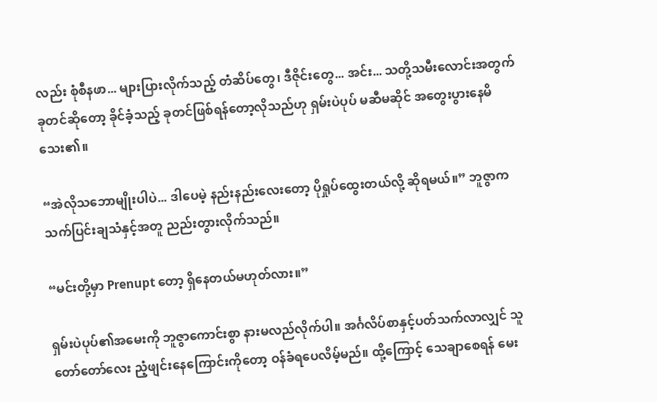လည်း စုံစီနဖာ... များပြားလိုက်သည့် တံဆိပ်တွေ၊ ဒီဇိုင်းတွေ... အင်း... သတို့သမီးလောင်းအတွက် ခုတင်ဆိုတော့ ခိုင်ခံ့သည့် ခုတင်ဖြစ်ရန်တော့လိုသည်ဟု ရှမ်းပဲပုပ် မဆီမဆိုင် အတွေးပွားနေမိသေး၏။

“အဲလိုသဘောမျိုးပါပဲ... ဒါပေမဲ့ နည်းနည်းလေးတော့ ပိုရှုပ်ထွေးတယ်လို့ ဆိုရမယ်။” ဘူဇွာက သက်ပြင်းချသံနှင့်အတူ ညည်းတွားလိုက်သည်။

“မင်းတို့မှာ Prenupt တော့ ရှိနေတယ်မဟုတ်လား။”

ရှမ်းပဲပုပ်၏အမေးကို ဘူဇွာကောင်းစွာ နားမလည်လိုက်ပါ။ အင်္ဂလိပ်စာနှင့်ပတ်သက်လာလျှင် သူတော်တော်လေး ညံ့ဖျင်းနေကြောင်းကိုတော့ ဝန်ခံရပေလိမ့်မည်။ ထို့ကြောင့် သေချာစေရန် မေး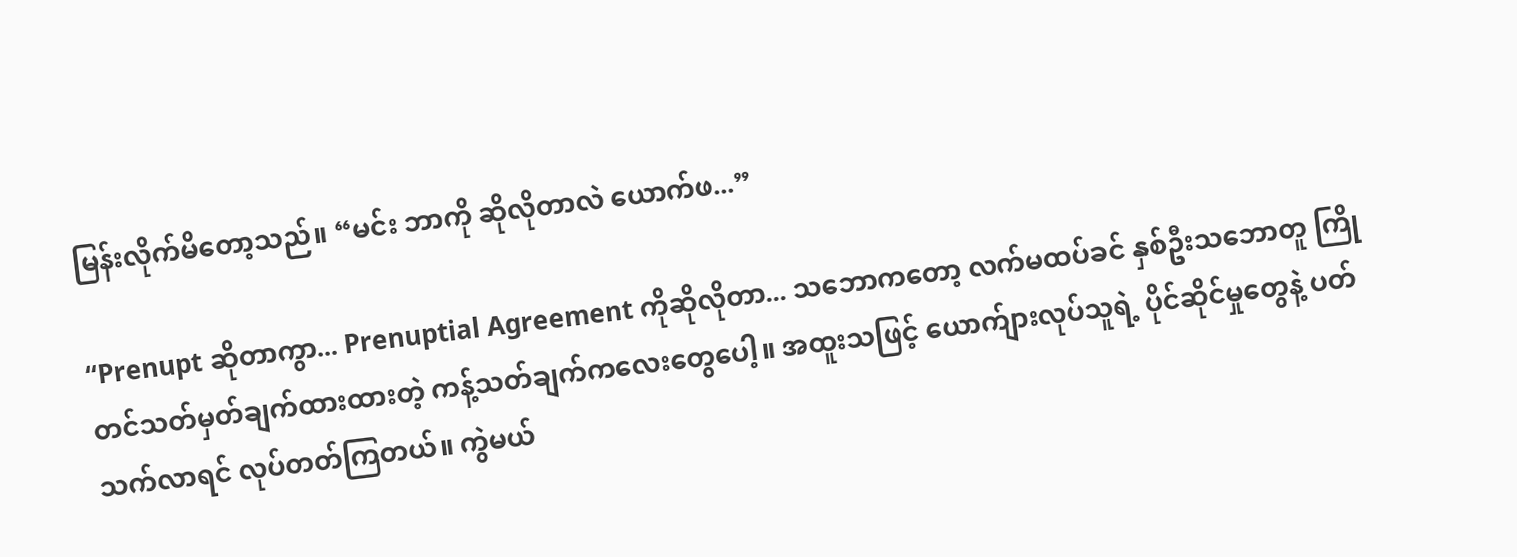မြန်းလိုက်မိတော့သည်။ “မင်း ဘာကို ဆိုလိုတာလဲ ယောက်ဖ...”

“Prenupt ဆိုတာကွာ... Prenuptial Agreement ကိုဆိုလိုတာ... သဘောကတော့ လက်မထပ်ခင် နှစ်ဦးသဘောတူ ကြိုတင်သတ်မှတ်ချက်ထားထားတဲ့ ကန့်သတ်ချက်ကလေးတွေပေါ့။ အထူးသဖြင့် ယောက်ျားလုပ်သူရဲ့ ပိုင်ဆိုင်မှုတွေနဲ့ ပတ်သက်လာရင် လုပ်တတ်ကြတယ်။ ကွဲမယ်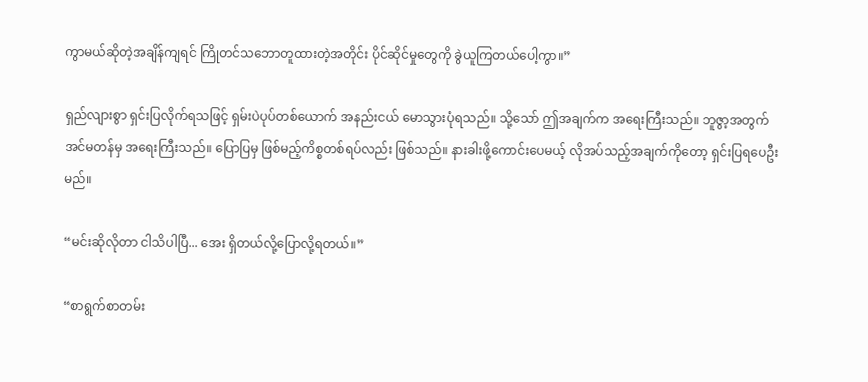ကွာမယ်ဆိုတဲ့အချိန်ကျရင် ကြိုတင်သဘောတူထားတဲ့အတိုင်း ပိုင်ဆိုင်မှုတွေကို ခွဲယူကြတယ်ပေါ့ကွာ။”

ရှည်လျားစွာ ရှင်းပြလိုက်ရသဖြင့် ရှမ်းပဲပုပ်တစ်ယောက် အနည်းငယ် မောသွားပုံရသည်။ သို့သော် ဤအချက်က အရေးကြီးသည်။ ဘူဇွာ့အတွက် အင်မတန်မှ အရေးကြီးသည်။ ပြောပြမှ ဖြစ်မည့်ကိစ္စတစ်ရပ်လည်း ဖြစ်သည်။ နားခါးဖို့ကောင်းပေမယ့် လိုအပ်သည့်အချက်ကိုတော့ ရှင်းပြရပေဦးမည်။

“မင်းဆိုလိုတာ ငါသိပါပြီ... အေး ရှိတယ်လို့ပြောလို့ရတယ်။”

“စာရွက်စာတမ်း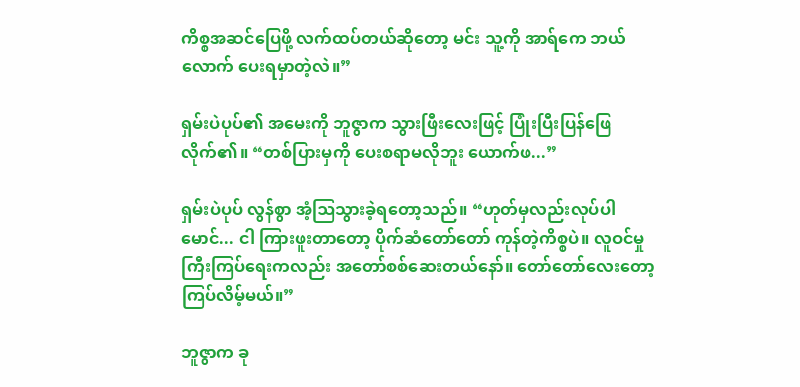ကိစ္စအဆင်ပြေဖို့ လက်ထပ်တယ်ဆိုတော့ မင်း သူ့ကို အာရ်ကေ ဘယ်လောက် ပေးရမှာတဲ့လဲ။”

ရှမ်းပဲပုပ်၏ အမေးကို ဘူဇွာက သွားဖြီးလေးဖြင့် ပြုံးပြီးပြန်ဖြေလိုက်၏။ “တစ်ပြားမှကို ပေးစရာမလိုဘူး ယောက်ဖ...”

ရှမ်းပဲပုပ် လွန်စွာ အံ့ဩသွားခဲ့ရတော့သည်။ “ဟုတ်မှလည်းလုပ်ပါ မောင်... ငါ ကြားဖူးတာတော့ ပိုက်ဆံတော်တော် ကုန်တဲ့ကိစ္စပဲ။ လူဝင်မှုကြီးကြပ်ရေးကလည်း အတော်စစ်ဆေးတယ်နော်။ တော်တော်လေးတော့ ကြပ်လိမ့်မယ်။”

ဘူဇွာက ခု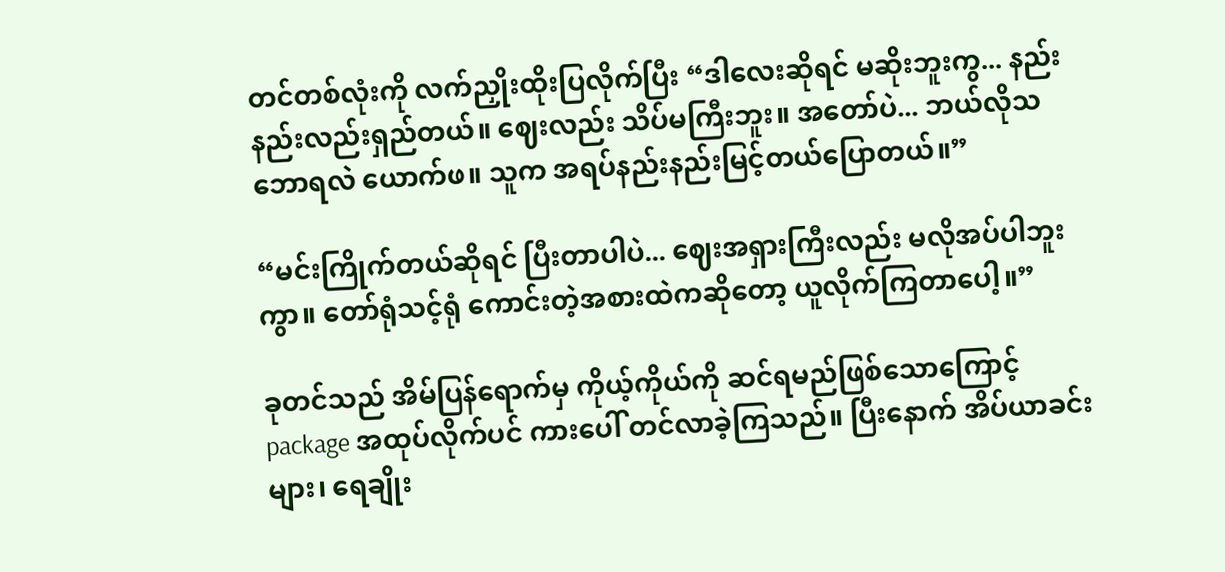တင်တစ်လုံးကို လက်ညှိုးထိုးပြလိုက်ပြီး “ဒါလေးဆိုရင် မဆိုးဘူးကွ... နည်းနည်းလည်းရှည်တယ်။ ဈေးလည်း သိပ်မကြီးဘူး။ အတော်ပဲ... ဘယ်လိုသဘောရလဲ ယောက်ဖ။ သူက အရပ်နည်းနည်းမြင့်တယ်ပြောတယ်။”

“မင်းကြိုက်တယ်ဆိုရင် ပြီးတာပါပဲ... ဈေးအရှားကြီးလည်း မလိုအပ်ပါဘူးကွာ။ တော်ရုံသင့်ရုံ ကောင်းတဲ့အစားထဲကဆိုတော့ ယူလိုက်ကြတာပေါ့။”

ခုတင်သည် အိမ်ပြန်ရောက်မှ ကိုယ့်ကိုယ်ကို ဆင်ရမည်ဖြစ်သောကြောင့် package အထုပ်လိုက်ပင် ကားပေါ် တင်လာခဲ့ကြသည်။ ပြီးနောက် အိပ်ယာခင်းများ၊ ရေချိုး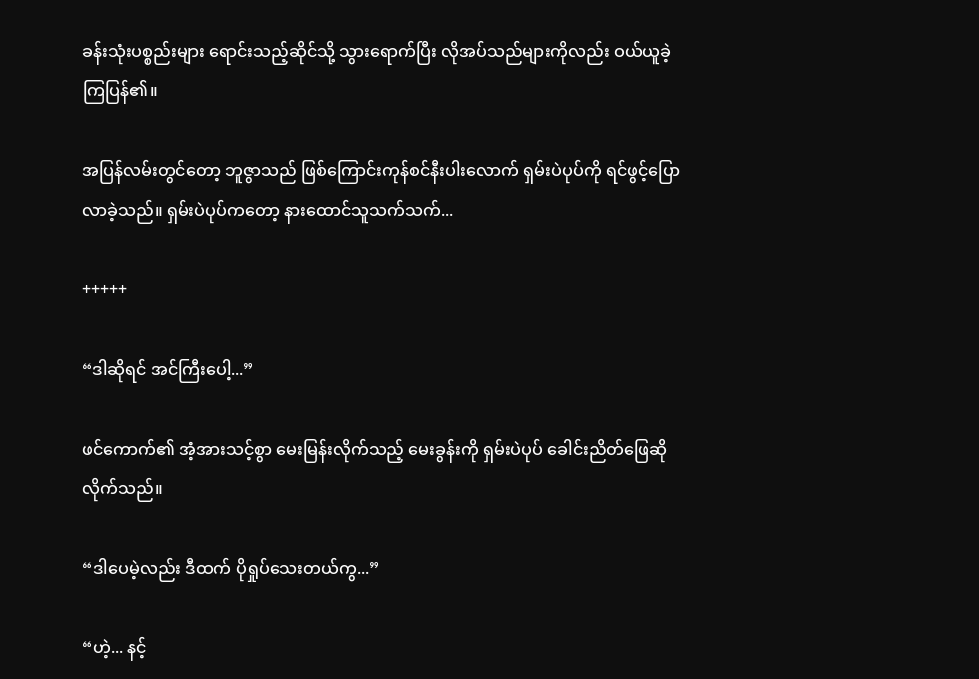ခန်းသုံးပစ္စည်းများ ရောင်းသည့်ဆိုင်သို့ သွားရောက်ပြီး လိုအပ်သည်များကိုလည်း ဝယ်ယူခဲ့ကြပြန်၏။

အပြန်လမ်းတွင်တော့ ဘူဇွာသည် ဖြစ်ကြောင်းကုန်စင်နီးပါးလောက် ရှမ်းပဲပုပ်ကို ရင်ဖွင့်ပြောလာခဲ့သည်။ ရှမ်းပဲပုပ်ကတော့ နားထောင်သူသက်သက်...

+++++

“ဒါဆိုရင် အင်ကြီးပေါ့...”

ဖင်ကောက်၏ အံ့အားသင့်စွာ မေးမြန်းလိုက်သည့် မေးခွန်းကို ရှမ်းပဲပုပ် ခေါင်းညိတ်ဖြေဆိုလိုက်သည်။

“ဒါပေမဲ့လည်း ဒီထက် ပိုရှုပ်သေးတယ်ကွ...”

“ဟဲ့... နင့်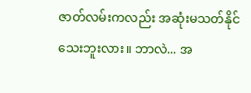ဇာတ်လမ်းကလည်း အဆုံးမသတ်နိုင်သေးဘူးလား။ ဘာလဲ... အ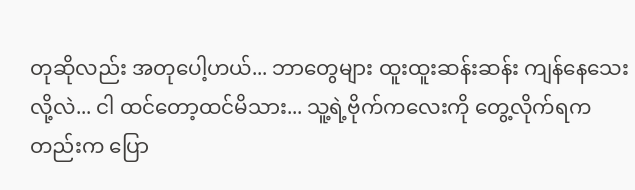တုဆိုလည်း အတုပေါ့ဟယ်... ဘာတွေများ ထူးထူးဆန်းဆန်း ကျန်နေသေးလို့လဲ... ငါ ထင်တော့ထင်မိသား... သူ့ရဲ့ဗိုက်ကလေးကို တွေ့လိုက်ရကတည်းက ပြော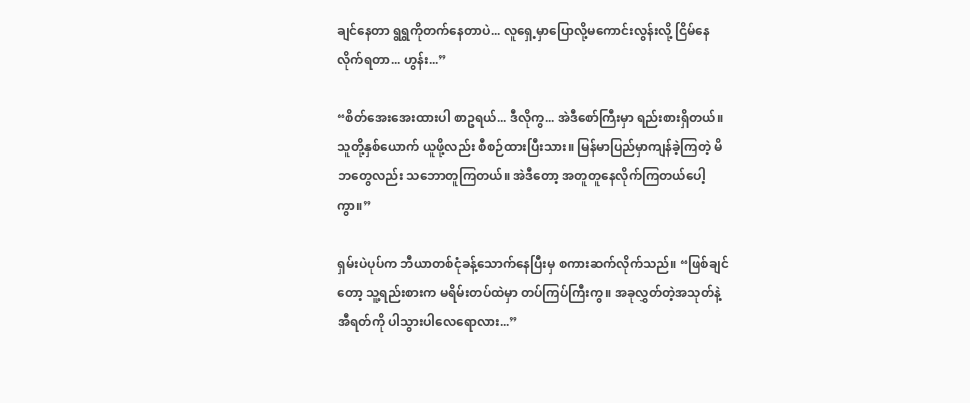ချင်နေတာ ရွရွကိုတက်နေတာပဲ... လူရှေ့မှာပြောလို့မကောင်းလွန်းလို့ ငြိမ်နေလိုက်ရတာ... ဟွန်း...”

“စိတ်အေးအေးထားပါ စာဥရယ်... ဒီလိုကွ... အဲဒီစော်ကြီးမှာ ရည်းစားရှိတယ်။ သူတို့နှစ်ယောက် ယူဖို့လည်း စီစဉ်ထားပြီးသား။ မြန်မာပြည်မှာကျန်ခဲ့ကြတဲ့ မိဘတွေလည်း သဘောတူကြတယ်။ အဲဒီတော့ အတူတူနေလိုက်ကြတယ်ပေါ့ကွာ။”

ရှမ်းပဲပုပ်က ဘီယာတစ်ငုံခန့်သောက်နေပြီးမှ စကားဆက်လိုက်သည်။ “ဖြစ်ချင်တော့ သူ့ရည်းစားက မရိမ်းတပ်ထဲမှာ တပ်ကြပ်ကြီးကွ။ အခုလွှတ်တဲ့အသုတ်နဲ့ အီရတ်ကို ပါသွားပါလေရောလား...”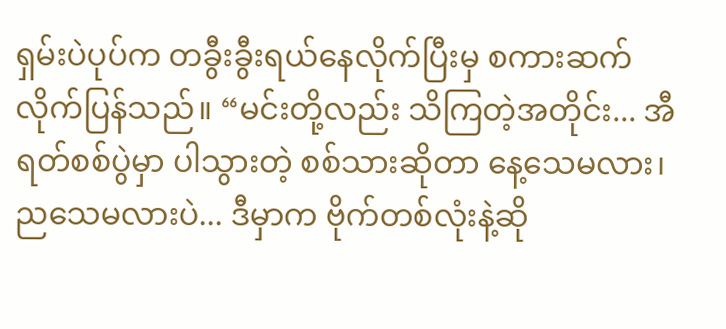ရှမ်းပဲပုပ်က တခွီးခွီးရယ်နေလိုက်ပြီးမှ စကားဆက်လိုက်ပြန်သည်။ “မင်းတို့လည်း သိကြတဲ့အတိုင်း... အီရတ်စစ်ပွဲမှာ ပါသွားတဲ့ စစ်သားဆိုတာ နေ့သေမလား၊ ညသေမလားပဲ... ဒီမှာက ဗိုက်တစ်လုံးနဲ့ဆို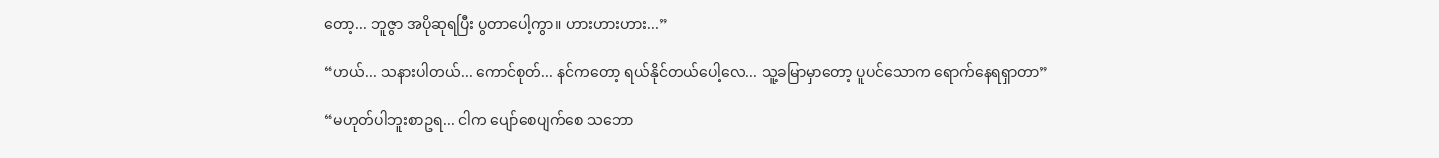တော့... ဘူဇွာ အပိုဆုရပြီး ပွတာပေါ့ကွာ။ ဟားဟားဟား...”

“ဟယ်... သနားပါတယ်... ကောင်စုတ်... နင်ကတော့ ရယ်နိုင်တယ်ပေါ့လေ... သူ့ခမြာမှာတော့ ပူပင်သောက ရောက်နေရရှာတာ”

“မဟုတ်ပါဘူးစာဥရ... ငါက ပျော်စေပျက်စေ သဘော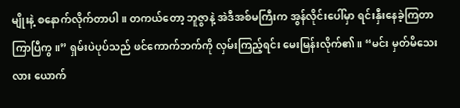မျိုးနဲ့ စနောက်လိုက်တာပါ။ တကယ်တော့ ဘူဇွာနဲ့ အဲဒီအစ်မကြီးက အွန်လိုင်းပေါ်မှာ ရင်းနှီးနေခဲ့ကြတာ ကြာပြီကွ။” ရှမ်းပဲပုပ်သည် ဖင်ကောက်ဘက်ကို လှမ်းကြည့်ရင်း မေးမြန်းလိုက်၏။ “မင်း မှတ်မိသေးလား ယောက်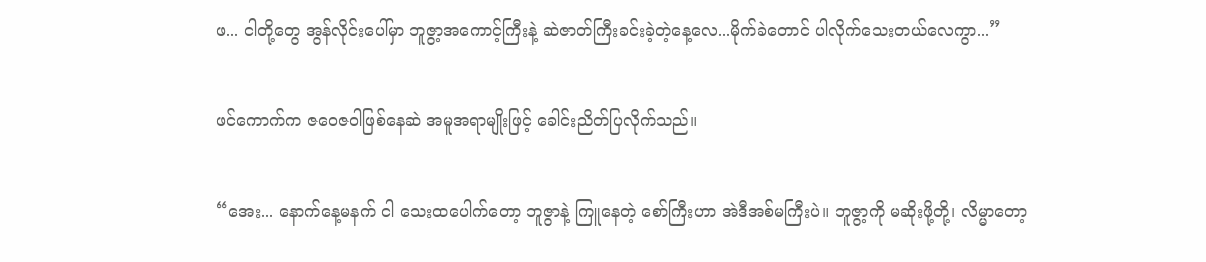ဖ... ငါတို့တွေ အွန်လိုင်းပေါ်မှာ ဘူဇွာ့အကောင့်ကြီးနဲ့ ဆဲဇာတ်ကြီးခင်းခဲ့တဲ့နေ့လေ...မိုက်ခဲတောင် ပါလိုက်သေးတယ်လေကွာ...”

ဖင်ကောက်က ဇဝေဇဝါဖြစ်နေဆဲ အမူအရာမျိုးဖြင့် ခေါင်းညိတ်ပြလိုက်သည်။

“အေး... နောက်နေ့မနက် ငါ သေးထပေါက်တော့ ဘူဇွာနဲ့ ကြူနေတဲ့ စော်ကြီးဟာ အဲဒီအစ်မကြီးပဲ။ ဘူဇွာ့ကို မဆိုးဖို့တို့၊ လိမ္မာတော့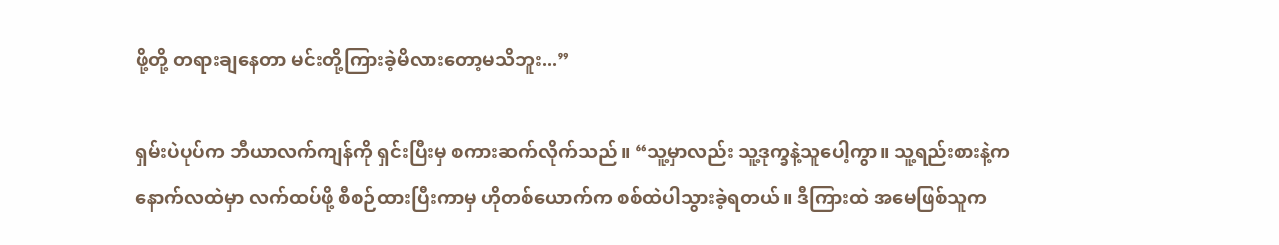ဖို့တို့ တရားချနေတာ မင်းတို့ကြားခဲ့မိလားတော့မသိဘူး...”

ရှမ်းပဲပုပ်က ဘီယာလက်ကျန်ကို ရှင်းပြီးမှ စကားဆက်လိုက်သည်။ “သူ့မှာလည်း သူ့ဒုက္ခနဲ့သူပေါ့ကွာ။ သူ့ရည်းစားနဲ့က နောက်လထဲမှာ လက်ထပ်ဖို့ စီစဉ်ထားပြီးကာမှ ဟိုတစ်ယောက်က စစ်ထဲပါသွားခဲ့ရတယ်။ ဒီကြားထဲ အမေဖြစ်သူက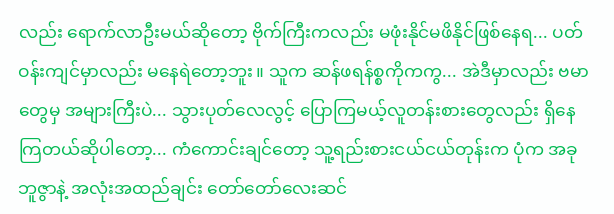လည်း ရောက်လာဦးမယ်ဆိုတော့ ဗိုက်ကြီးကလည်း မဖုံးနိုင်မဖိနိုင်ဖြစ်နေရ... ပတ်ဝန်းကျင်မှာလည်း မနေရဲတော့ဘူး။ သူက ဆန်ဖရန်စ္စကိုကကွ... အဲဒီမှာလည်း ဗမာတွေမှ အများကြီးပဲ... သွားပုတ်လေလွင့် ပြောကြမယ့်လူတန်းစားတွေလည်း ရှိနေကြတယ်ဆိုပါတော့... ကံကောင်းချင်တော့ သူ့ရည်းစားငယ်ငယ်တုန်းက ပုံက အခု ဘူဇွာနဲ့ အလုံးအထည်ချင်း တော်တော်လေးဆင်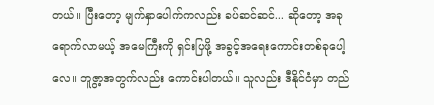တယ်။ ပြီးတော့ မျက်နှာပေါက်ကလည်း ခပ်ဆင်ဆင်... ဆိုတော့ အခုရောက်လာမယ့် အမေကြီးကို ရှင်းပြဖို့ အခွင့်အရေးကောင်းတစ်ခုပေါ့လေ။ ဘူဇွာ့အတွက်လည်း ကောင်းပါတယ်။ သူလည်း ဒီနိုင်ငံမှာ တည်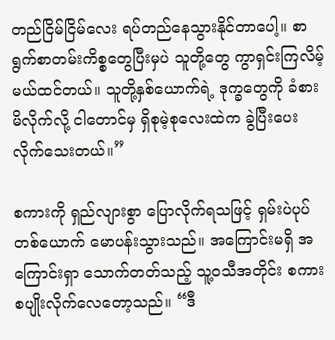တည်ငြိမ်ငြိမ်လေး ရပ်တည်နေသွားနိုင်တာပေါ့။ စာရွက်စာတမ်းကိစ္စတွေပြီးမှပဲ သူတို့တွေ ကွာရှင်းကြလိမ့်မယ်ထင်တယ်။ သူတို့နှစ်ယောက်ရဲ့ ဒုက္ခတွေကို ခံစားမိလိုက်လို့ ငါတောင်မှ ရှိစုမဲ့စုလေးထဲက ခွဲပြီးပေးလိုက်သေးတယ်။”

စကားကို ရှည်လျားစွာ ပြောလိုက်ရသဖြင့် ရှမ်းပဲပုပ်တစ်ယောက် မောပန်းသွားသည်။ အကြောင်းမရှိ အကြောင်းရှာ သောက်တတ်သည့် သူ့ဝသီအတိုင်း စကားစပျိုးလိုက်လေတော့သည်။ “ဒီ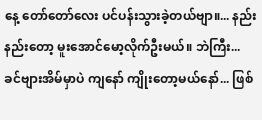နေ့ တော်တော်လေး ပင်ပန်းသွားခဲ့တယ်ဗျာ။... နည်းနည်းတော့ မူးအောင်မော့လိုက်ဦးမယ်။ ဘဲကြီး... ခင်ဗျားအိမ်မှာပဲ ကျနော် ကျိုးတော့မယ်နော်... ဖြစ်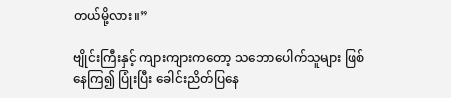တယ်မို့လား။”

ဗျိုင်းကြီးနှင့် ကျားကျားကတော့ သဘောပေါက်သူများ ဖြစ်နေကြ၍ ပြုံးပြီး ခေါင်းညိတ်ပြနေ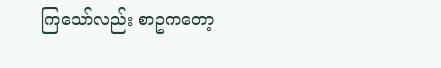ကြသော်လည်း စာဥကတော့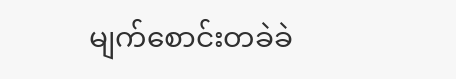မျက်စောင်းတခဲခဲ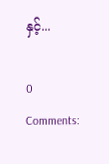နှင့်...

0 Comments: